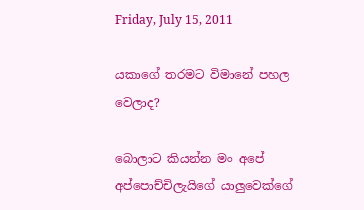Friday, July 15, 2011

යකාගේ තරමට විමානේ පහල වෙලාද?

බොලාට කියන්න මං අපේ අප්පොච්චිලැයිගේ යාලුවෙක්ගේ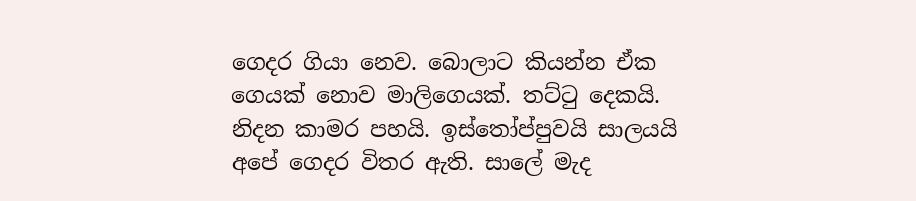ගෙදර ගියා නෙව. බොලාට කියන්න ඒක ගෙයක් නොව මාලිගෙයක්. තට්ටු දෙකයි. නිදන කාමර පහයි. ඉස්තෝප්පුවයි සාලයයි අපේ ගෙදර විතර ඇති. සාලේ මැද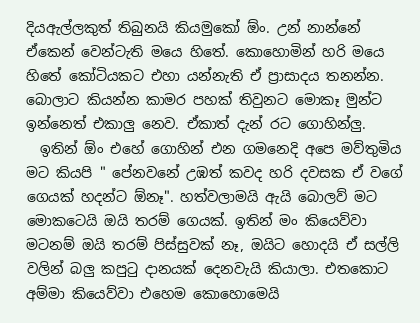දියඇල්ලකුත් තිබුනයි කියමුකෝ ඕං. උන් නාන්නේ ඒකෙන් වෙන්ටැති මයෙ හිතේ. කොහොමින් හරි මයෙ හිතේ කෝටියකට එහා යන්නැති ඒ ප්‍රාසාදය තනන්න. බොලාට කියන්න කාමර පහක් තිවුනට මොකෑ මුන්ට ඉන්නෙත් එකාලු නෙව. ඒකාත් දැන් රට ගොහින්ලු.
  ඉතින් ඕං එහේ ගොහින් එන ගමනෙදි අපෙ මව්තුමිය මට කියපි " පේනවනේ උඹත් කවද හරි දවසක ඒ වගේ ගෙයක් හදන්ට ඕනෑ". හත්වලාමයි ඇයි බොලව් මට මොකටෙයි ඔයි තරම් ගෙයක්. ඉතින් මං කියෙව්වා මටනම් ඔයි තරම් පිස්සුවක් නෑ, ඔයිට හොදයි ඒ සල්ලි වලින් බලු කපුටු දානයක් දෙනවැයි කියාලා. එතකොට අම්මා කියෙව්වා එහෙම කොහොමෙයි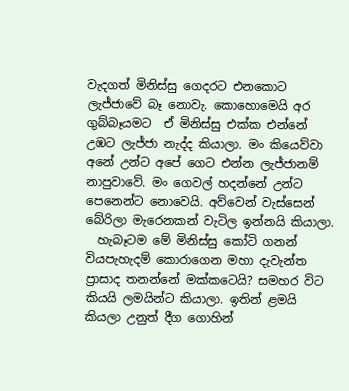වැදගත් මිනිස්සු ගෙදරට එනකොට ලැජ්ජාවේ බෑ නොවැ. කොහොමෙයි අර ගුබ්බෑයමට  ඒ මිනිස්සු එක්ක එන්නේ උඹට ලැජ්ජා නැද්ද කියාලා. මං කියෙව්වා අනේ උන්ට අපේ ගෙට එන්න ලැජ්ජානම් නාපුවාවේ. මං ගෙවල් හදන්නේ උන්ට පෙනෙන්ට නොවෙයි. අව්වෙන් වැස්සෙන් බේරිලා මැරෙනකන් වැටිල ඉන්නයි කියාලා.
  හැබෑටම මේ මිනිස්සු කෝටි ගනන් වියපැහැදම් කොරාගෙන මහා දැවැන්ත ප්‍රාසාද තනන්නේ මක්කටෙයි? සමහර විට කියයි ලමයින්ට කියාලා. ඉතින් ළමයි කියලා උනුත් දීග ගොහින්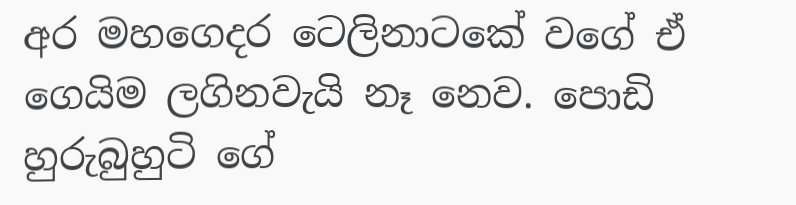අර මහගෙදර ටෙලිනාටකේ වගේ ඒ ගෙයිම ලගිනවැයි නෑ නෙව. පොඩි හුරුබුහුටි ගේ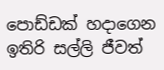පොඩ්ඩක් හදාගෙන ඉතිරි සල්ලි ජීවත්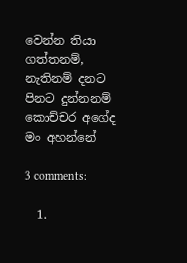වෙන්න තියා ගත්තනම්, නැතිනම් දනට පිනට දුන්නනම් කොච්චර අගේද මං අහන්නේ

3 comments:

  1.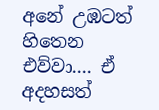අනේ උඹටත් හිතෙන එව්වා.... ඒ අදහසත්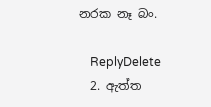නරක නෑ බං.

    ReplyDelete
  2. ඇත්ත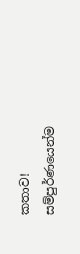කතාව! සම්පුර්ණයෙන්ම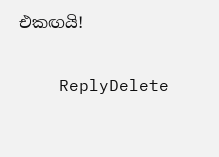එකඟයි!

    ReplyDelete